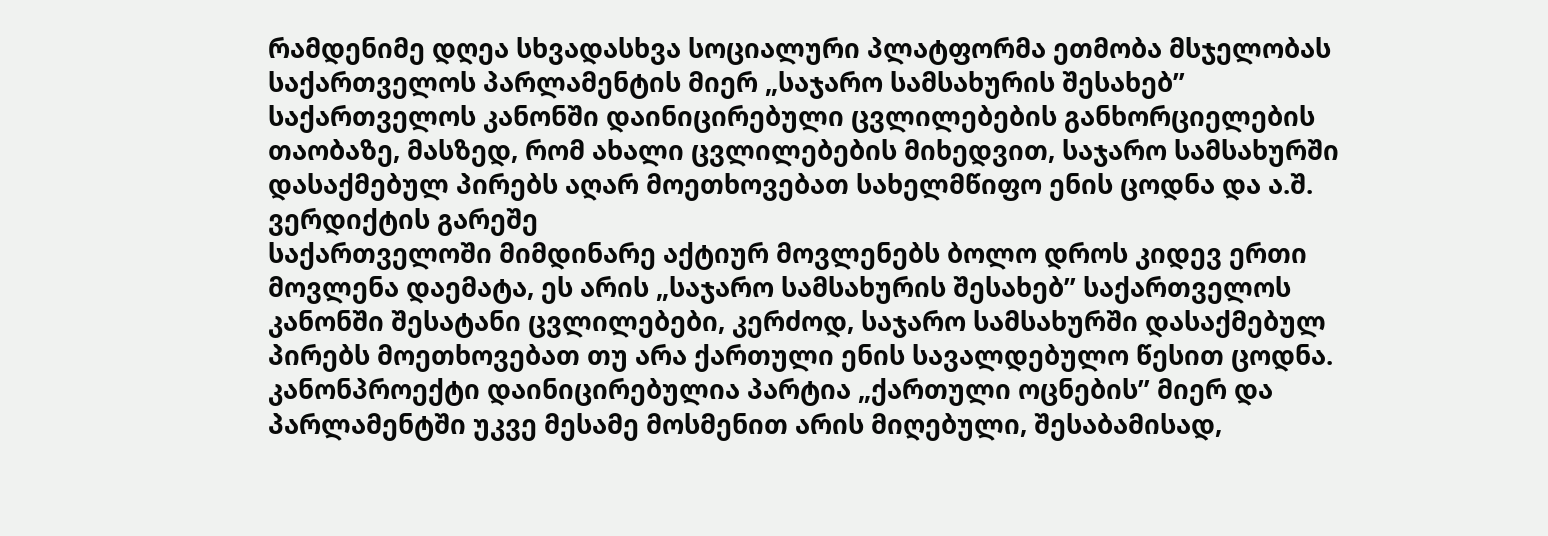რამდენიმე დღეა სხვადასხვა სოციალური პლატფორმა ეთმობა მსჯელობას საქართველოს პარლამენტის მიერ „საჯარო სამსახურის შესახებ” საქართველოს კანონში დაინიცირებული ცვლილებების განხორციელების თაობაზე, მასზედ, რომ ახალი ცვლილებების მიხედვით, საჯარო სამსახურში დასაქმებულ პირებს აღარ მოეთხოვებათ სახელმწიფო ენის ცოდნა და ა.შ.
ვერდიქტის გარეშე
საქართველოში მიმდინარე აქტიურ მოვლენებს ბოლო დროს კიდევ ერთი მოვლენა დაემატა, ეს არის „საჯარო სამსახურის შესახებ” საქართველოს კანონში შესატანი ცვლილებები, კერძოდ, საჯარო სამსახურში დასაქმებულ პირებს მოეთხოვებათ თუ არა ქართული ენის სავალდებულო წესით ცოდნა. კანონპროექტი დაინიცირებულია პარტია „ქართული ოცნების” მიერ და პარლამენტში უკვე მესამე მოსმენით არის მიღებული, შესაბამისად,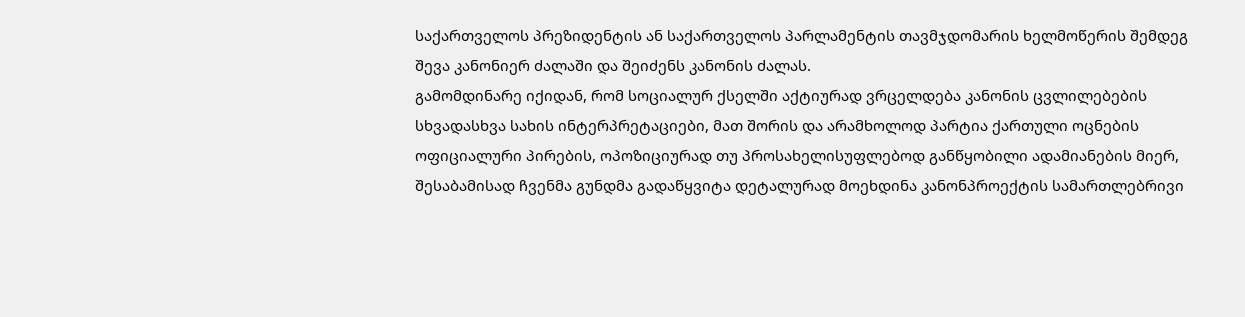საქართველოს პრეზიდენტის ან საქართველოს პარლამენტის თავმჯდომარის ხელმოწერის შემდეგ შევა კანონიერ ძალაში და შეიძენს კანონის ძალას.
გამომდინარე იქიდან, რომ სოციალურ ქსელში აქტიურად ვრცელდება კანონის ცვლილებების სხვადასხვა სახის ინტერპრეტაციები, მათ შორის და არამხოლოდ პარტია ქართული ოცნების ოფიციალური პირების, ოპოზიციურად თუ პროსახელისუფლებოდ განწყობილი ადამიანების მიერ, შესაბამისად ჩვენმა გუნდმა გადაწყვიტა დეტალურად მოეხდინა კანონპროექტის სამართლებრივი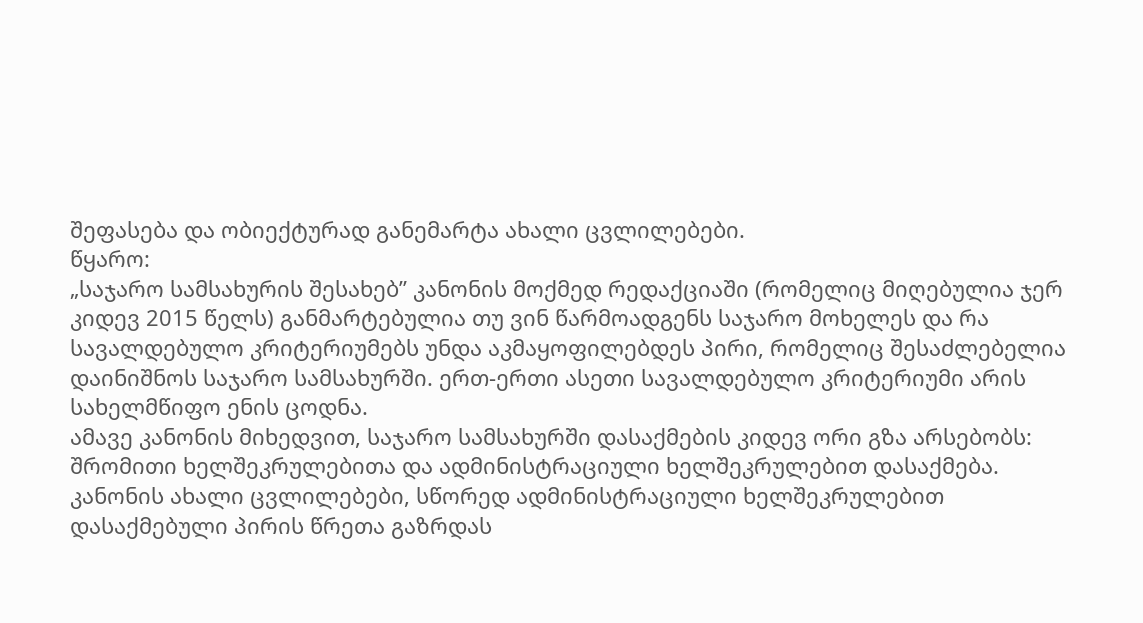შეფასება და ობიექტურად განემარტა ახალი ცვლილებები.
წყარო:
„საჯარო სამსახურის შესახებ” კანონის მოქმედ რედაქციაში (რომელიც მიღებულია ჯერ კიდევ 2015 წელს) განმარტებულია თუ ვინ წარმოადგენს საჯარო მოხელეს და რა სავალდებულო კრიტერიუმებს უნდა აკმაყოფილებდეს პირი, რომელიც შესაძლებელია დაინიშნოს საჯარო სამსახურში. ერთ-ერთი ასეთი სავალდებულო კრიტერიუმი არის სახელმწიფო ენის ცოდნა.
ამავე კანონის მიხედვით, საჯარო სამსახურში დასაქმების კიდევ ორი გზა არსებობს: შრომითი ხელშეკრულებითა და ადმინისტრაციული ხელშეკრულებით დასაქმება.
კანონის ახალი ცვლილებები, სწორედ ადმინისტრაციული ხელშეკრულებით დასაქმებული პირის წრეთა გაზრდას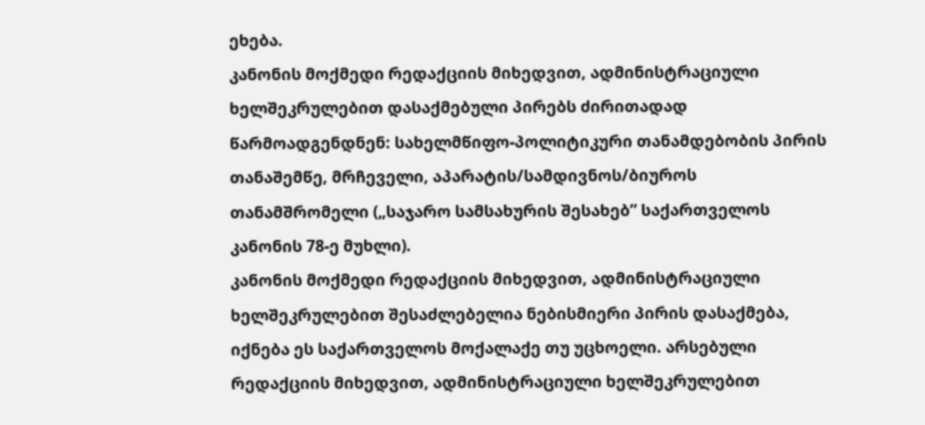ეხება.
კანონის მოქმედი რედაქციის მიხედვით, ადმინისტრაციული ხელშეკრულებით დასაქმებული პირებს ძირითადად წარმოადგენდნენ: სახელმწიფო-პოლიტიკური თანამდებობის პირის თანაშემწე, მრჩეველი, აპარატის/სამდივნოს/ბიუროს თანამშრომელი („საჯარო სამსახურის შესახებ” საქართველოს კანონის 78-ე მუხლი).
კანონის მოქმედი რედაქციის მიხედვით, ადმინისტრაციული ხელშეკრულებით შესაძლებელია ნებისმიერი პირის დასაქმება, იქნება ეს საქართველოს მოქალაქე თუ უცხოელი. არსებული რედაქციის მიხედვით, ადმინისტრაციული ხელშეკრულებით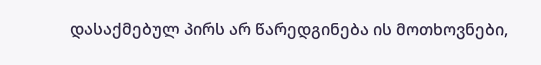დასაქმებულ პირს არ წარედგინება ის მოთხოვნები,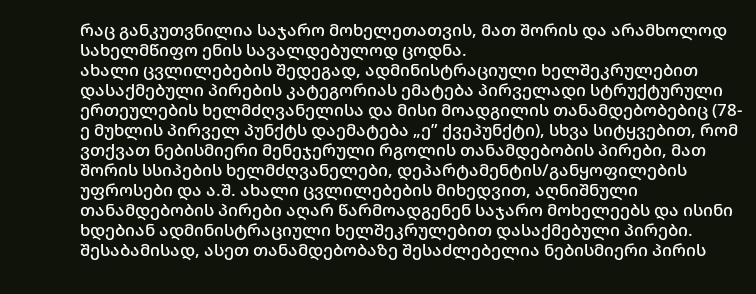რაც განკუთვნილია საჯარო მოხელეთათვის, მათ შორის და არამხოლოდ სახელმწიფო ენის სავალდებულოდ ცოდნა.
ახალი ცვლილებების შედეგად, ადმინისტრაციული ხელშეკრულებით დასაქმებული პირების კატეგორიას ემატება პირველადი სტრუქტურული ერთეულების ხელმძღვანელისა და მისი მოადგილის თანამდებობებიც (78-ე მუხლის პირველ პუნქტს დაემატება „ე” ქვეპუნქტი), სხვა სიტყვებით, რომ ვთქვათ ნებისმიერი მენეჯერული რგოლის თანამდებობის პირები, მათ შორის სსიპების ხელმძღვანელები, დეპარტამენტის/განყოფილების უფროსები და ა.შ. ახალი ცვლილებების მიხედვით, აღნიშნული თანამდებობის პირები აღარ წარმოადგენენ საჯარო მოხელეებს და ისინი ხდებიან ადმინისტრაციული ხელშეკრულებით დასაქმებული პირები. შესაბამისად, ასეთ თანამდებობაზე შესაძლებელია ნებისმიერი პირის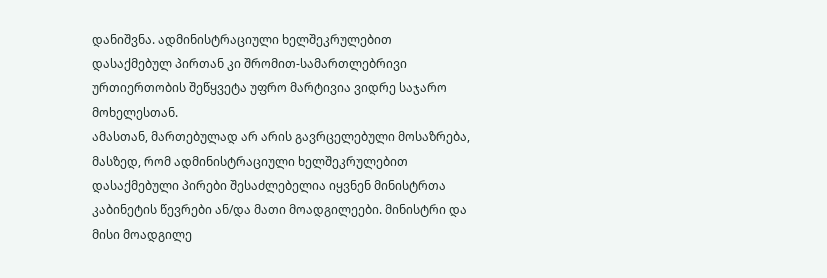დანიშვნა. ადმინისტრაციული ხელშეკრულებით დასაქმებულ პირთან კი შრომით-სამართლებრივი ურთიერთობის შეწყვეტა უფრო მარტივია ვიდრე საჯარო მოხელესთან.
ამასთან, მართებულად არ არის გავრცელებული მოსაზრება, მასზედ, რომ ადმინისტრაციული ხელშეკრულებით დასაქმებული პირები შესაძლებელია იყვნენ მინისტრთა კაბინეტის წევრები ან/და მათი მოადგილეები. მინისტრი და მისი მოადგილე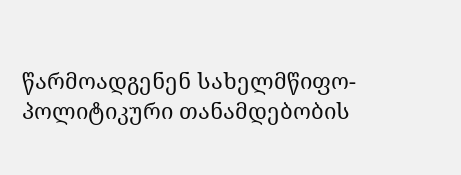წარმოადგენენ სახელმწიფო-პოლიტიკური თანამდებობის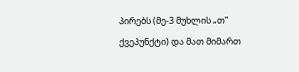პირებს (მე-3 მუხლის „თ” ქვეპუნქტი) და მათ მიმართ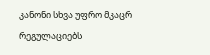კანონი სხვა უფრო მკაცრ რეგულაციებს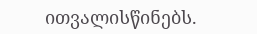ითვალისწინებს.